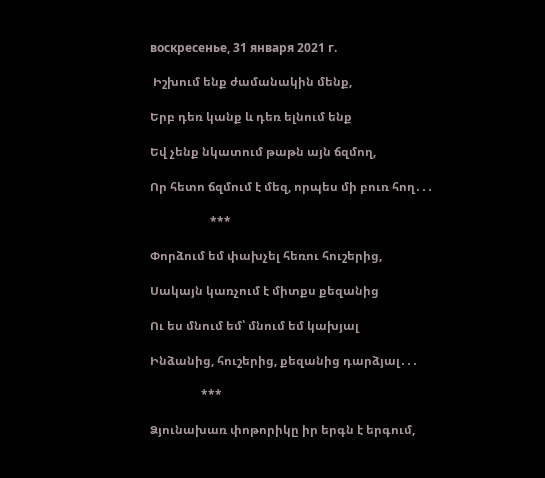воскресенье, 31 января 2021 г.

 Իշխում ենք ժամանակին մենք,

Երբ դեռ կանք և դեռ ելնում ենք

Եվ չենք նկատում թաթն այն ճզմող,

Որ հետո ճզմում է մեզ, որպես մի բուռ հող․․․

                    ***

Փորձում եմ փախչել հեռու հուշերից,

Սակայն կառչում է միտքս քեզանից

Ու ես մնում եմ՝ մնում եմ կախյալ

Ինձանից, հուշերից, քեզանից դարձյալ․․․

                 ***

Ձյունախառ փոթորիկը իր երգն է երգում,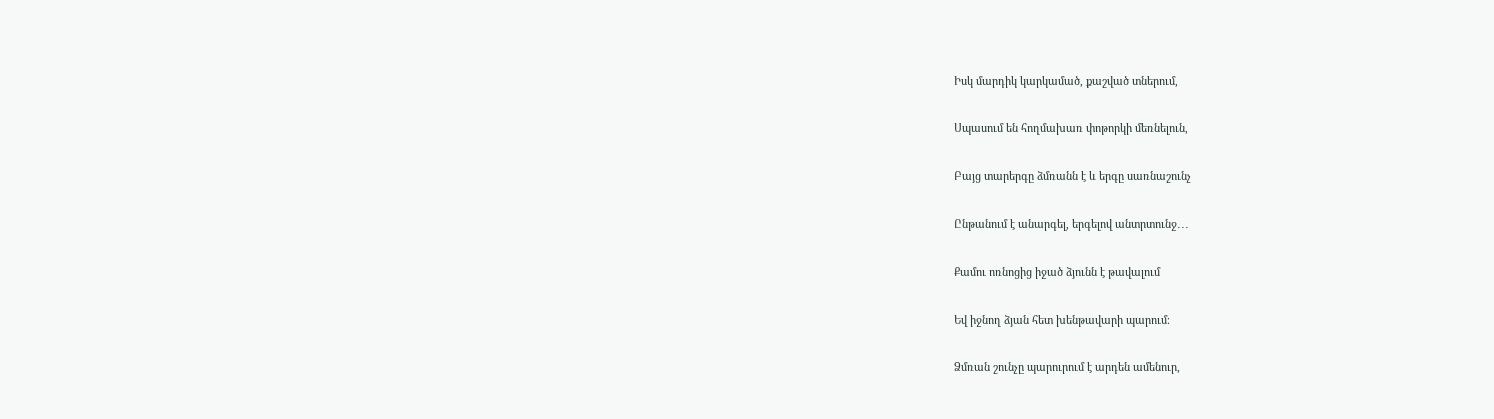Իսկ մարդիկ կարկամած, քաշված տներում,

Սպասում են հողմախառ փոթորկի մեռնելուն,

Բայց տարերգը ձմռանն է և երգը սառնաշունչ

Ընթանում է անարգել, երգելով անտրտունջ․․․

Քամու ոռնոցից իջած ձյունն է թավալում

Եվ իջնող ձյան հետ խենթավարի պարում։

Ձմռան շունչը պարուրում է արդեն ամենուր,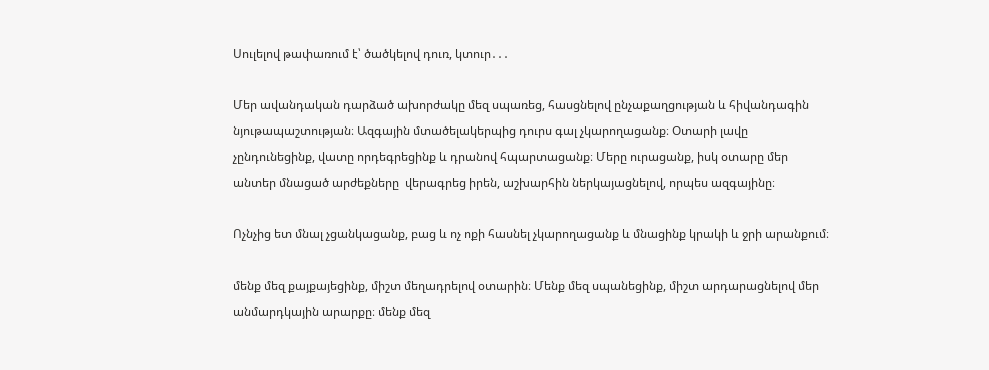Սուլելով թափառում է՝ ծածկելով դուռ, կտուր․․․

Մեր ավանդական դարձած ախորժակը մեզ սպառեց, հասցնելով ընչաքաղցության և հիվանդագին նյութապաշտության։ Ազգային մտածելակերպից դուրս գալ չկարողացանք։ Օտարի լավը չընդունեցինք, վատը որդեգրեցինք և դրանով հպարտացանք։ Մերը ուրացանք, իսկ օտարը մեր անտեր մնացած արժեքները  վերագրեց իրեն, աշխարհին ներկայացնելով, որպես ազգայինը։

Ոչնչից ետ մնալ չցանկացանք, բաց և ոչ ոքի հասնել չկարողացանք և մնացինք կրակի և ջրի արանքում։

մենք մեզ քայքայեցինք, միշտ մեղադրելով օտարին։ Մենք մեզ սպանեցինք, միշտ արդարացնելով մեր անմարդկային արարքը։ մենք մեզ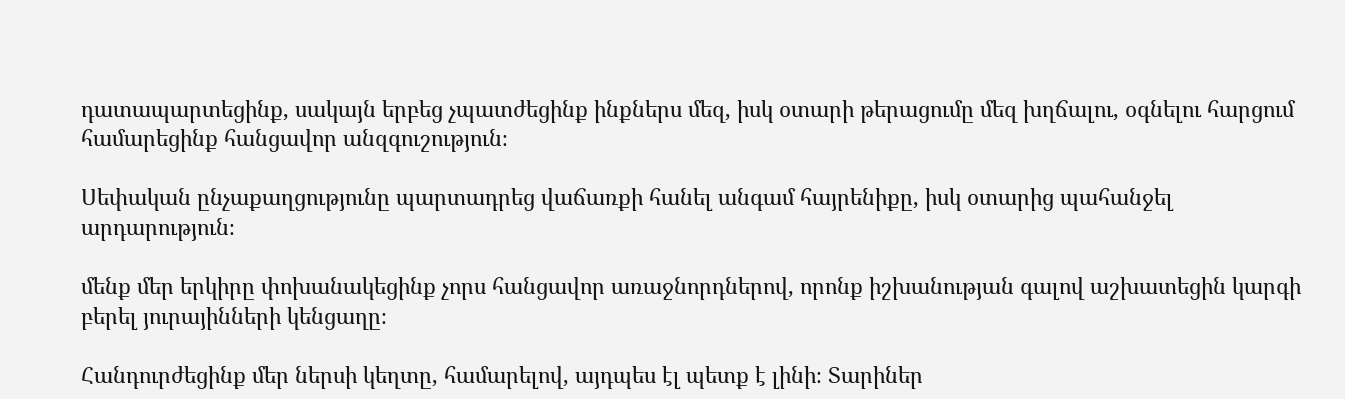դատապարտեցինք, սակայն երբեց չպատժեցինք ինքներս մեզ, իսկ օտարի թերացումը մեզ խղճալու, օգնելու հարցում համարեցինք հանցավոր անզգուշություն։

Սեփական ընչաքաղցությունը պարտադրեց վաճառքի հանել անգամ հայրենիքը, իսկ օտարից պահանջել արդարություն։

մենք մեր երկիրը փոխանակեցինք չորս հանցավոր առաջնորդներով, որոնք իշխանության գալով աշխատեցին կարգի բերել յուրայինների կենցաղը։

Հանդուրժեցինք մեր ներսի կեղտը, համարելով, այդպես էլ պետք է լինի։ Տարիներ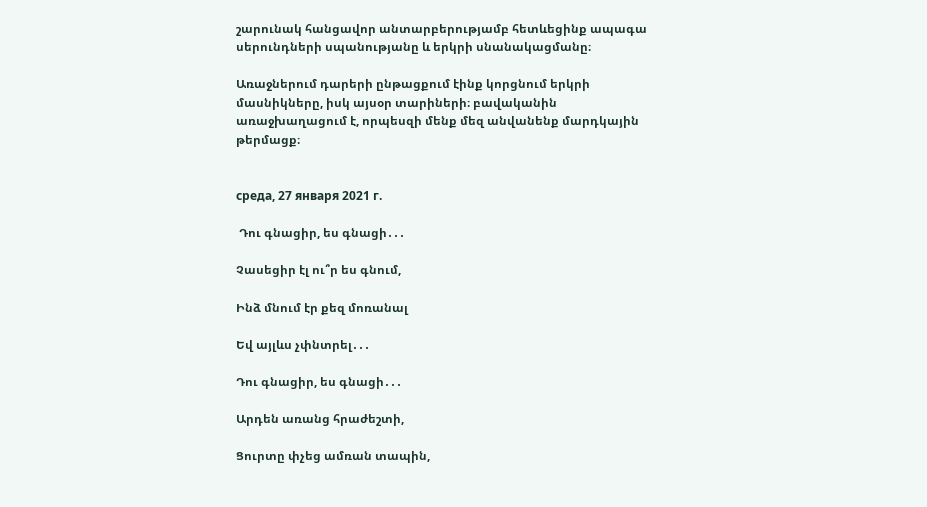շարունակ հանցավոր անտարբերությամբ հետևեցինք ապագա սերունդների սպանությանը և երկրի սնանակացմանը։

Առաջներում դարերի ընթացքում էինք կորցնում երկրի մասնիկները, իսկ այսօր տարիների։ բավականին առաջխաղացում է, որպեսզի մենք մեզ անվանենք մարդկային թերմացք։


среда, 27 января 2021 г.

 Դու գնացիր, ես գնացի․․․

Չասեցիր էլ ու՞ր ես գնում,

Ինձ մնում էր քեզ մոռանալ

Եվ այլևս չփնտրել․․․

Դու գնացիր, ես գնացի․․․

Արդեն առանց հրաժեշտի,

Ցուրտը փչեց ամռան տապին,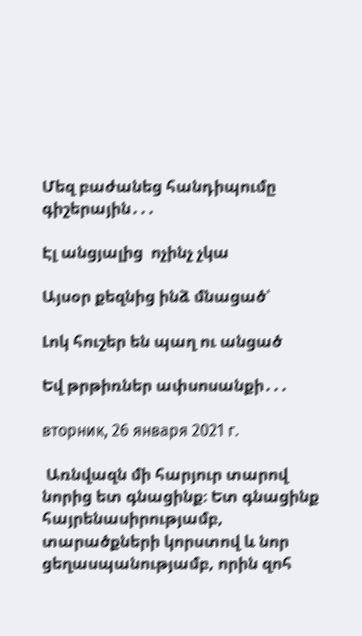Մեզ բաժանեց հանդիպումը գիշերային․․․

Էլ անցյալից  ոչինչ չկա

Այսօր քեզնից ինձ մնացած՝

Լոկ հուշեր են պաղ ու անցած

Եվ թրթիռներ ափսոսանքի․․․

вторник, 26 января 2021 г.

 Առնվազն մի հարյուր տարով նորից ետ գնացինք։ Ետ գնացինք հայրենասիրությամբ, տարածքների կորստով և նոր ցեղասպանությամբ, որին զոհ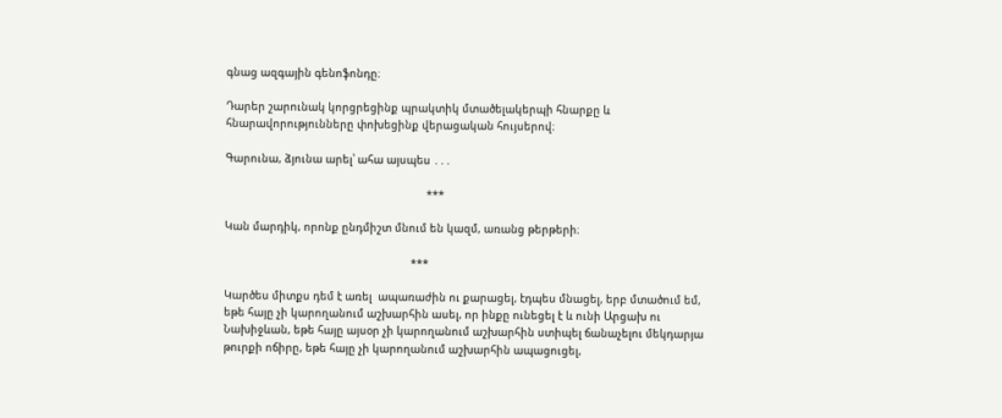գնաց ազգային գենոֆոնդը։

Դարեր շարունակ կորցրեցինք պրակտիկ մտածելակերպի հնարքը և  հնարավորությունները փոխեցինք վերացական հույսերով։

Գարունա, ձյունա արել՝ ահա այսպես ․․․

                                                                   ***

Կան մարդիկ, որոնք ընդմիշտ մնում են կազմ, առանց թերթերի։

                                                              ***

Կարծես միտքս դեմ է առել  ապառաժին ու քարացել, էդպես մնացել, երբ մտածում եմ, եթե հայը չի կարողանում աշխարհին ասել, որ ինքը ունեցել է և ունի Արցախ ու Նախիջևան, եթե հայը այսօր չի կարողանում աշխարհին ստիպել ճանաչելու մեկդարյա թուրքի ոճիրը, եթե հայը չի կարողանում աշխարհին ապացուցել,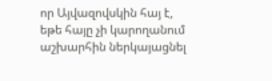որ Այվազովսկին հայ է, եթե հայը չի կարողանում աշխարհին ներկայացնել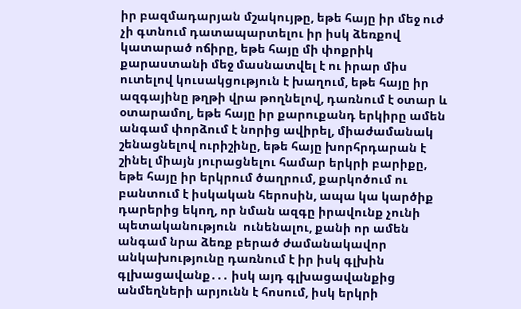իր բազմադարյան մշակույթը, եթե հայը իր մեջ ուժ չի գտնում դատապարտելու իր իսկ ձեռքով կատարած ոճիրը, եթե հայը մի փոքրիկ քարաստանի մեջ մասնատվել է ու իրար միս ուտելով կուսակցություն է խաղում, եթե հայը իր ազգայինը թղթի վրա թողնելով, դառնում է օտար և օտարամոլ, եթե հայը իր քարուքանդ երկիրը ամեն անգամ փորձում է նորից ավիրել, միաժամանակ շենացնելով ուրիշինը, եթե հայը խորհրդարան է շինել միայն յուրացնելու համար երկրի բարիքը, եթե հայը իր երկրում ծաղրում, քարկոծում ու  բանտում է իսկական հերոսին, ապա կա կարծիք դարերից եկող, որ նման ազգը իրավունք չունի պետականություն  ունենալու, քանի որ ամեն անգամ նրա ձեռք բերած ժամանակավոր անկախությունը դառնում է իր իսկ գլխին գլխացավանք․․․ իսկ այդ գլխացավանքից անմեղների արյունն է հոսում, իսկ երկրի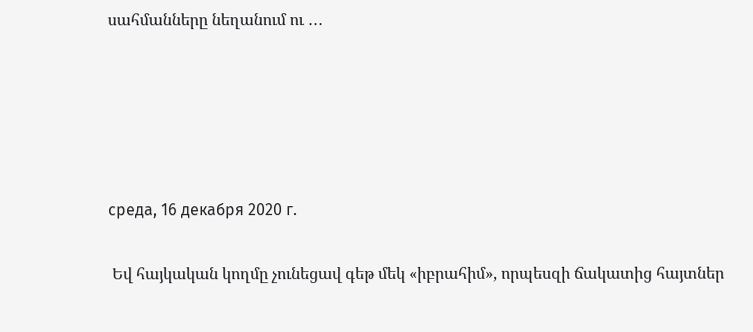սահմանները նեղանում ու ․․․





среда, 16 декабря 2020 г.

 Եվ հայկական կողմը չունեցավ գեթ մեկ «իբրահիմ», որպեսզի ճակատից հայտներ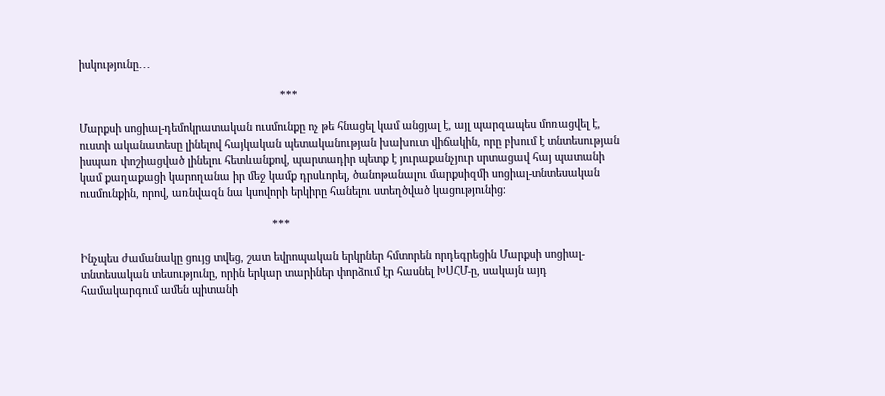իսկությունը․․․

                                                                   ***

Մարքսի սոցիալ-դեմոկրատական ուսմունքը ոչ թե հնացել կամ անցյալ է, այլ պարզապես մոռացվել է, ուստի ականատեսը լինելով հայկական պետականության խախուտ վիճակին, որը բխում է տնտեսության իսպառ փոշիացված լինելու հետևանքով, պարտադիր պետք է յուրաքանչյուր սրտացավ հայ պատանի կամ քաղաքացի կարողանա իր մեջ կամք դրսևորել, ծանոթանալու մարքսիզմի սոցիալ-տնտեսական ուսմունքին, որով, առնվազն նա կսովորի երկիրը հանելու ստեղծված կացությունից։

                                                                ***

Ինչպես ժամանակը ցույց տվեց, շատ եվրոպական երկրներ հմտորեն որդեգրեցին Մարքսի սոցիալ-տնտեսական տեսությունը, որին երկար տարիներ փորձում էր հասնել ԽՍՀՄ-ը, սակայն այդ համակարգում ամեն պիտանի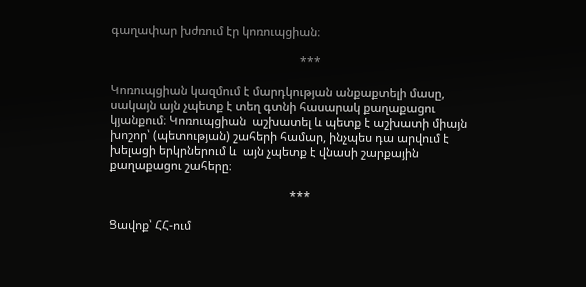գաղափար խժռում էր կոռուպցիան։

                                                               ***

Կոռուպցիան կազմում է մարդկության անքաքտելի մասը, սակայն այն չպետք է տեղ գտնի հասարակ քաղաքացու կյանքում։ Կոռուպցիան  աշխատել և պետք է աշխատի միայն խոշոր՝ (պետության) շահերի համար, ինչպես դա արվում է խելացի երկրներում և  այն չպետք է վնասի շարքային քաղաքացու շահերը։

                                                            ***

Ցավոք՝ ՀՀ-ում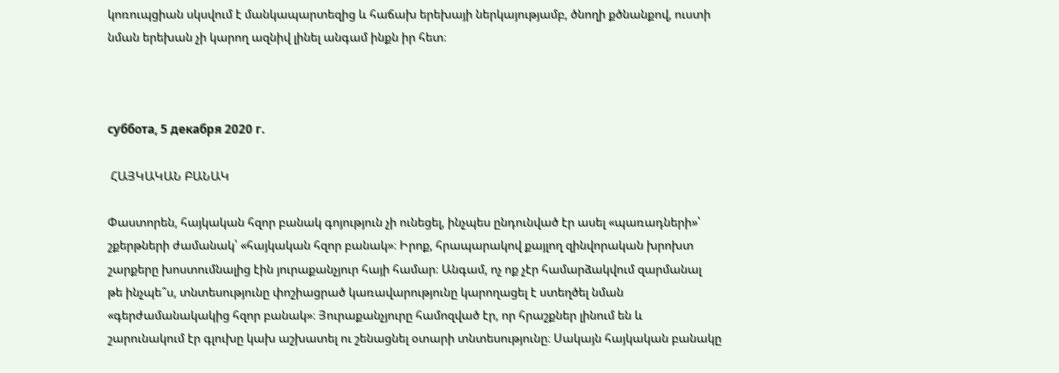կոռուպցիան սկսվում է մանկապարտեզից և հաճախ երեխայի ներկայությամբ, ծնողի քծնանքով, ուստի նման երեխան չի կարող ազնիվ լինել անգամ ինքն իր հետ։



суббота, 5 декабря 2020 г.

 ՀԱՅԿԱԿԱՆ ԲԱՆԱԿ

Փաստորեն, հայկական հզոր բանակ գոյություն չի ունեցել, ինչպես ընդունված էր ասել «պառադների»՝ շքերթների ժամանակ՝ «հայկական հզոր բանակ»։ Իրոք, հրապարակով քայլող զինվորական խրոխտ շարքերը խոստումնալից էին յուրաքանչյուր հայի համար։ Անգամ, ոչ ոք չէր համարձակվում զարմանալ  թե ինչպե՞ս, տնտեսությունը փոշիացրած կառավարությունը կարողացել է ստեղծել նման «գերժամանակակից հզոր բանակ»։ Յուրաքանչյուրը համոզված էր, որ հրաշքներ լինում են և շարունակում էր գլուխը կախ աշխատել ու շենացնել օտարի տնտեսությունը։ Սակայն հայկական բանակը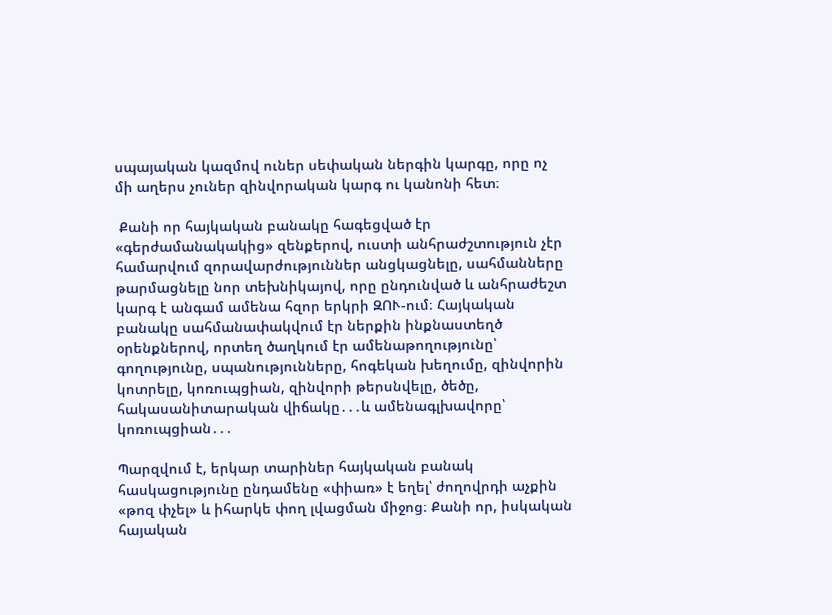սպայական կազմով ուներ սեփական ներգին կարգը, որը ոչ մի աղերս չուներ զինվորական կարգ ու կանոնի հետ։

 Քանի որ հայկական բանակը հագեցված էր «գերժամանակակից» զենքերով, ուստի անհրաժշտություն չէր համարվում զորավարժություններ անցկացնելը, սահմանները թարմացնելը նոր տեխնիկայով, որը ընդունված և անհրաժեշտ  կարգ է անգամ ամենա հզոր երկրի ԶՈՒ-ում։ Հայկական բանակը սահմանափակվում էր ներքին ինքնաստեղծ օրենքներով, որտեղ ծաղկում էր ամենաթողությունը՝ գողությունը, սպանությունները, հոգեկան խեղումը, զինվորին կոտրելը, կոռուպցիան, զինվորի թերսնվելը, ծեծը, հակասանիտարական վիճակը․․․և ամենագլխավորը՝ կոռուպցիան․․․

Պարզվում է, երկար տարիներ հայկական բանակ հասկացությունը ընդամենը «փիառ» է եղել՝ ժողովրդի աչքին «թոզ փչել» և իհարկե փող լվացման միջոց։ Քանի որ, իսկական հայական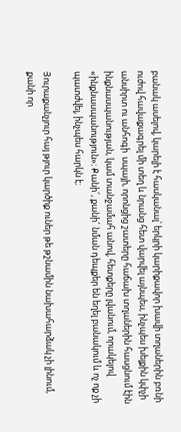բանակ ասելով, կարելի է հասկանալ՝ երկրի կարիքավոր խավի տղաներին բռնի ուժով հավաքագրել մի տեղ և նրանց հետ վարվել այնպես, ինչպես խելքին կփչի անսիրտ ու անհոգի  սպայի, որոնցից շատերը հաճախ տղաներին հասցնում էին ինքնասպանության, կամ տանջամահ անով, հետքերը լվանում, որակելով «ինքնասպանություն»։ Քանի՜, քանի՜ նման դեպքեր են եղել բանակում և ոչ ոք չի պատժվել, ինչպես հարկն է։

Յուրաքանչյուր հայ թյուր կարծիք ուներ թե թշնամին նախահարձակ չի լինում, քանի որ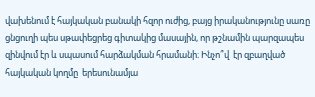վախենում է հայկական բանակի հզոր ուժից, բայց իրականությունը սառը ցնցուղի պես սթափեցրեց գիտակից մասային, որ թշնամին պարզապես զինվում էր և սպասում հարձակման հրամանի։ Ինչո՞վ  էր զբաղված  հայկական կողմը  երեսունամյա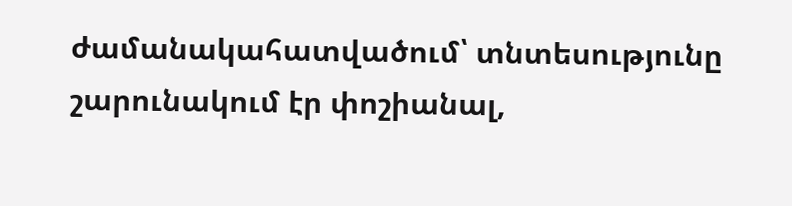ժամանակահատվածում՝ տնտեսությունը շարունակում էր փոշիանալ,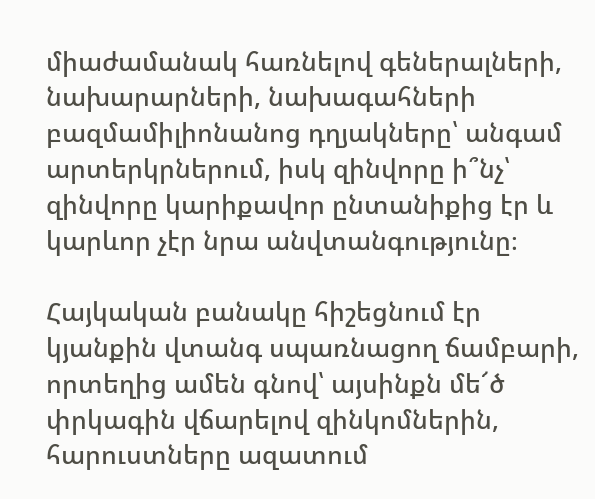միաժամանակ հառնելով գեներալների, նախարարների, նախագահների բազմամիլիոնանոց դղյակները՝ անգամ արտերկրներում, իսկ զինվորը ի՞նչ՝ զինվորը կարիքավոր ընտանիքից էր և կարևոր չէր նրա անվտանգությունը։

Հայկական բանակը հիշեցնում էր կյանքին վտանգ սպառնացող ճամբարի, որտեղից ամեն գնով՝ այսինքն մե՜ծ փրկագին վճարելով զինկոմներին, հարուստները ազատում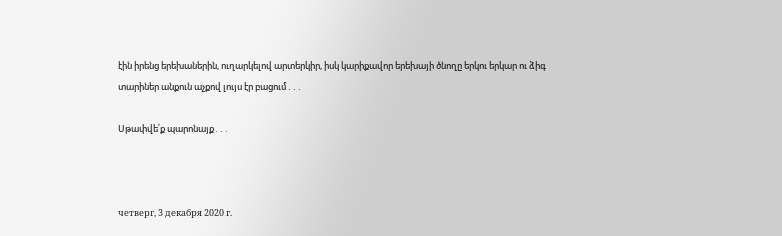էին իրենց երեխաներին, ուղարկելով արտերկիր, իսկ կարիքավոր երեխայի ծնողը երկու երկար ու ձիգ տարիներ անքուն աչքով լույս էր բացում․․․

Սթափվե՛ք պարոնայք․․․



четверг, 3 декабря 2020 г.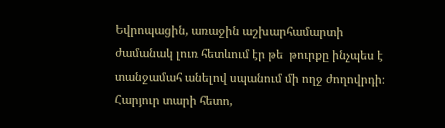Եվրոպացին, առաջին աշխարհամարտի ժամանակ լուռ հետևում էր թե  թուրքը ինչպես է  տանջամահ անելով սպանում մի ողջ ժողովրդի։ Հարյուր տարի հետո,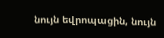նույն եվրոպացին, նույն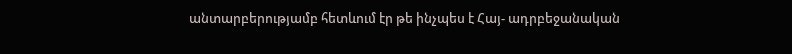անտարբերությամբ հետևում էր թե ինչպես է Հայ- ադրբեջանական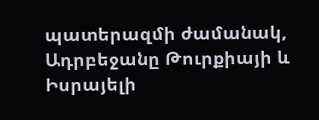պատերազմի ժամանակ,  Ադրբեջանը Թուրքիայի և Իսրայելի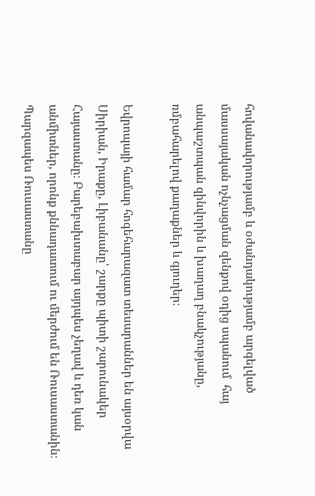հովանավորությամբ և օժանդակությամբ արգելված մասսայական ոչնչացման զենքով օդից սպանում  հայ անպաշտպան զինվորին և խաղաղ բնակչությանը, ռմբահարելով քաղաքներ և գյուղեր։

Եվրոպայի համար հոգեհարազատ տեսարաններ են այսօրվա Սիրիան, Իրաքը, Լիբանանը՝ շարքը պիտի շարունակեր Հայաստանը։ Բարեբախտաբար այդպես չեղավ և դեռ կան անմիտներ, որոնք քննադատում ու մերժում են Ռուսաստանին։ Պարզապես Ռուսաստանը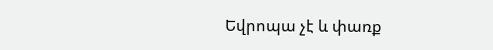Եվրոպա չէ և փառք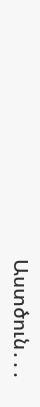Աստծուն․․․